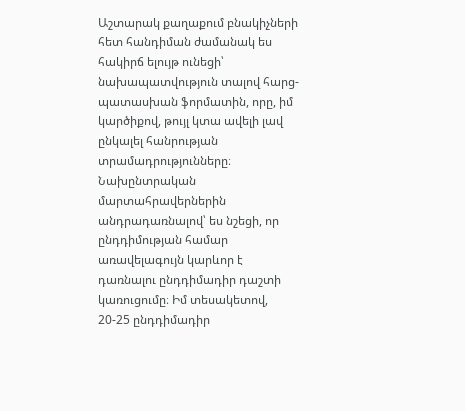Աշտարակ քաղաքում բնակիչների հետ հանդիման ժամանակ ես հակիրճ ելույթ ունեցի՝ նախապատվություն տալով հարց-պատասխան ֆորմատին, որը, իմ կարծիքով, թույլ կտա ավելի լավ ընկալել հանրության տրամադրությունները։
Նախընտրական մարտահրավերներին անդրադառնալով՝ ես նշեցի, որ ընդդիմության համար առավելագույն կարևոր է դառնալու ընդդիմադիր դաշտի կառուցումը։ Իմ տեսակետով, 20-25 ընդդիմադիր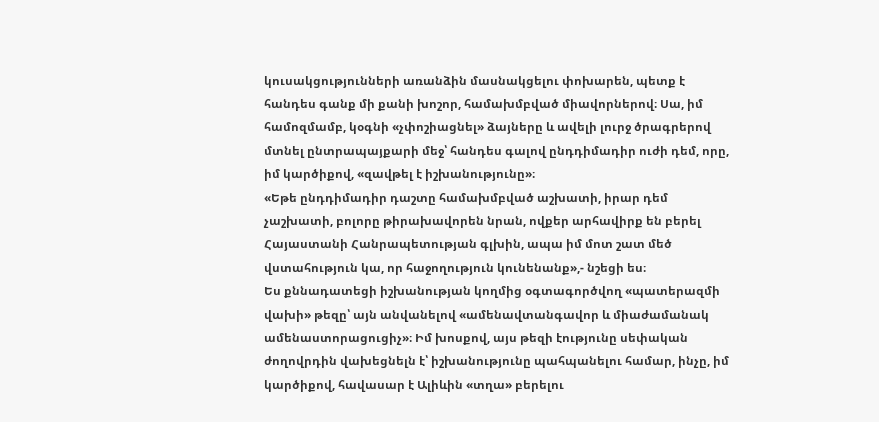կուսակցությունների առանձին մասնակցելու փոխարեն, պետք է հանդես գանք մի քանի խոշոր, համախմբված միավորներով։ Սա, իմ համոզմամբ, կօգնի «չփոշիացնել» ձայները և ավելի լուրջ ծրագրերով մտնել ընտրապայքարի մեջ՝ հանդես գալով ընդդիմադիր ուժի դեմ, որը, իմ կարծիքով, «զավթել է իշխանությունը»։
«Եթե ընդդիմադիր դաշտը համախմբված աշխատի, իրար դեմ չաշխատի, բոլորը թիրախավորեն նրան, ովքեր արհավիրք են բերել Հայաստանի Հանրապետության գլխին, ապա իմ մոտ շատ մեծ վստահություն կա, որ հաջողություն կունենանք»,- նշեցի ես։
Ես քննադատեցի իշխանության կողմից օգտագործվող «պատերազմի վախի» թեզը՝ այն անվանելով «ամենավտանգավոր և միաժամանակ ամենաստորացուցիչ»։ Իմ խոսքով, այս թեզի էությունը սեփական ժողովրդին վախեցնելն է՝ իշխանությունը պահպանելու համար, ինչը, իմ կարծիքով, հավասար է Ալիևին «տղա» բերելու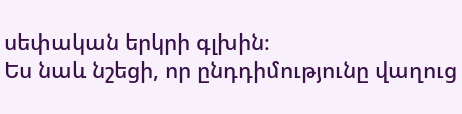սեփական երկրի գլխին։
Ես նաև նշեցի, որ ընդդիմությունը վաղուց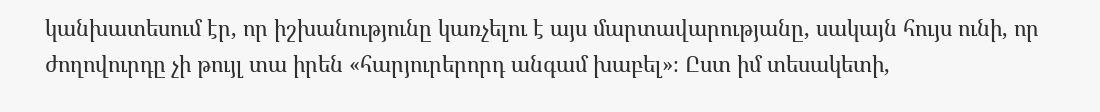կանխատեսում էր, որ իշխանությունը կառչելու է այս մարտավարությանը, սակայն հույս ունի, որ ժողովուրդը չի թույլ տա իրեն «հարյուրերորդ անգամ խաբել»։ Ըստ իմ տեսակետի,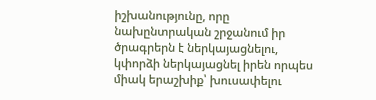իշխանությունը, որը նախընտրական շրջանում իր ծրագրերն է ներկայացնելու, կփորձի ներկայացնել իրեն որպես միակ երաշխիք՝ խուսափելու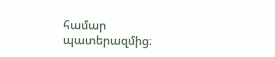համար պատերազմից։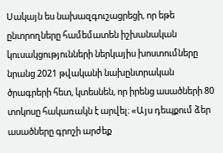Սակայն ես նախազգուշացրեցի, որ եթե ընտրողները համեմատեն իշխանական կուսակցությունների ներկայիս խոստումները նրանց 2021 թվականի նախընտրական ծրագրերի հետ, կտեսնեն, որ իրենց ասածների 80 տոկոսը հակառակն է արվել։ «Այս դեպքում ձեր ասածները գրոշի արժեք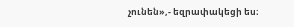չունեն»,- եզրափակեցի ես։